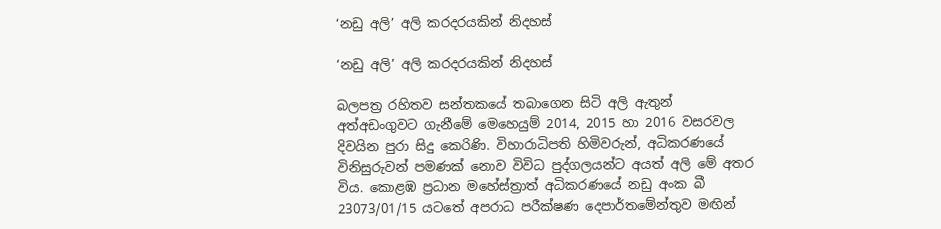‘නඩු අලි’ අලි කරදරයකින් නිදහස්

‘නඩු අලි’ අලි කරදරයකින් නිදහස්

බලපත්‍ර රහිතව සන්තකයේ තබාගෙන සිටි අලි ඇතුන් අත්අඩංගුවට ගැනීමේ මෙහෙයුම් 2014, 2015 හා 2016 වසරවල දිවයින පුරා සිදු කෙරිණි. විහාරාධිපති හිමිවරුන්, අධිකරණයේ විනිසුරුවන් පමණක් නොව විවිධ පුද්ගලයන්ට අයත් අලි මේ අතර විය. කොළඹ ප්‍රධාන මහේස්ත්‍රාත් අධිකරණයේ නඩු අංක බී 23073/01/15 යටතේ අපරාධ පරීක්ෂණ දෙපාර්තමේන්තුව මඟින්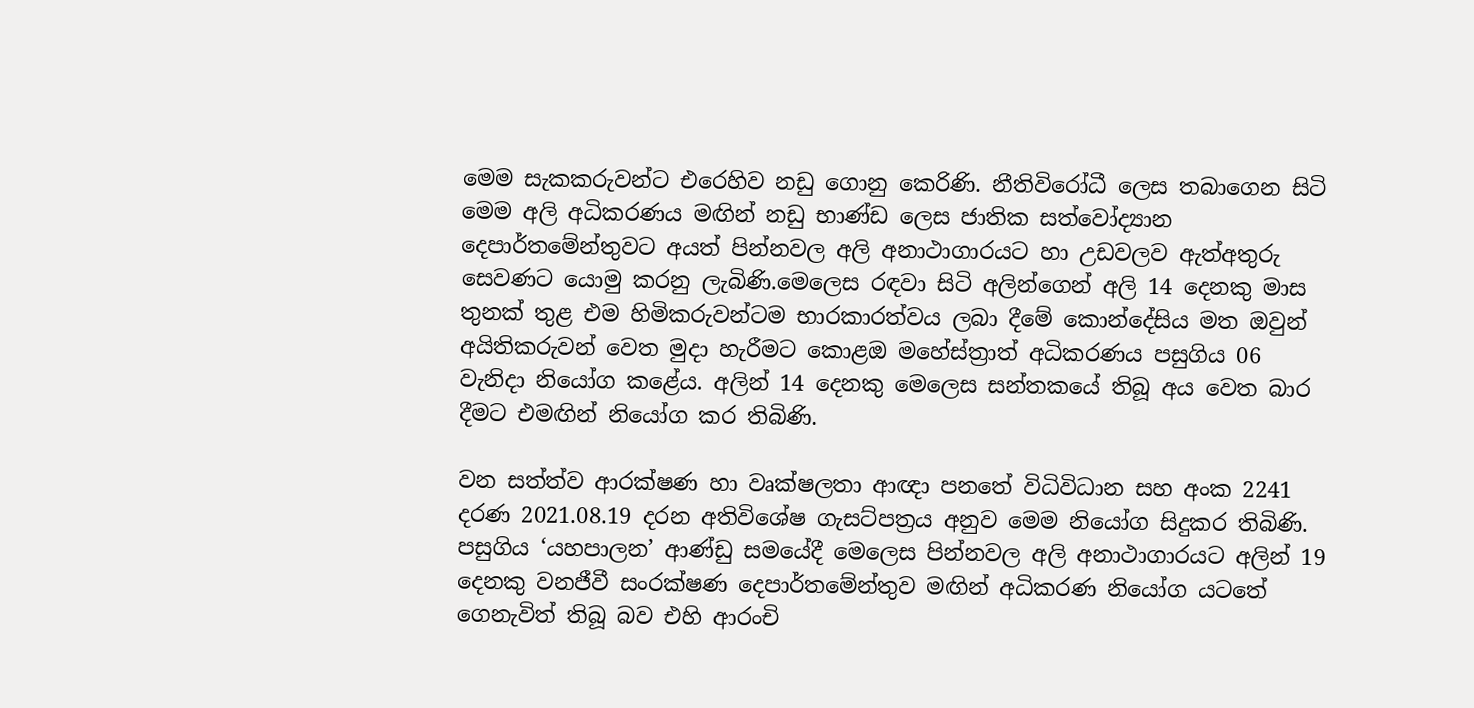මෙම සැකකරුවන්ට එරෙහිව නඩු ගොනු කෙරිණි. නීතිවිරෝධී ලෙස තබාගෙන සිටි මෙම අලි අධිකරණය මඟින් නඩු භාණ්ඩ ලෙස ජාතික සත්වෝද්‍යාන දෙපාර්තමේන්තුවට අයත් පින්නවල අලි අනාථාගාරයට හා උඩවලව ඇත්අතුරු සෙවණට යොමු කරනු ලැබිණි.මෙලෙස රඳවා සිටි අලින්ගෙන් අලි 14 දෙනකු මාස තුනක් තුළ එම හිමිකරුවන්ටම භාරකාරත්වය ලබා දීමේ කොන්දේසිය මත ඔවුන් අයිතිකරුවන් වෙත මුදා හැරීමට කොළඔ මහේස්ත්‍රාත් අධිකරණය පසුගිය 06 වැනිදා නියෝග කළේය. අලින් 14 දෙනකු මෙලෙස සන්තකයේ තිබූ අය වෙත බාර දීමට එමඟින් නියෝග කර තිබිණි.

වන සත්ත්ව ආරක්ෂණ හා වෘක්ෂලතා ආඥා පනතේ විධිවිධාන සහ අංක 2241 දරණ 2021.08.19 දරන අතිවිශේෂ ගැසට්පත්‍රය අනුව මෙම නියෝග සිදුකර තිබිණි. පසුගිය ‘යහපාලන’ ආණ්ඩු සමයේදී මෙලෙස පින්නවල අලි අනාථාගාරයට අලින් 19 දෙනකු වනජීවී සංරක්ෂණ දෙපාර්තමේන්තුව මඟින් අධිකරණ නියෝග යටතේ ගෙනැවිත් තිබූ බව එහි ආරංචි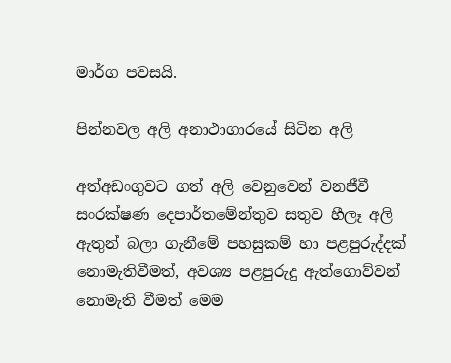මාර්ග පවසයි.

පින්නවල අලි අනාථාගාරයේ සිටින අලි

අත්අඩංගුවට ගත් අලි වෙනුවෙන් වනජීවී සංරක්ෂණ දෙපාර්තමේන්තුව සතුව හීලෑ අලි ඇතුන් බලා ගැනීමේ පහසුකම් හා පළපුරුද්දක් නොමැතිවීමත්, අවශ්‍ය පළපුරුදු ඇත්ගොව්වන් නොමැති වීමත් මෙම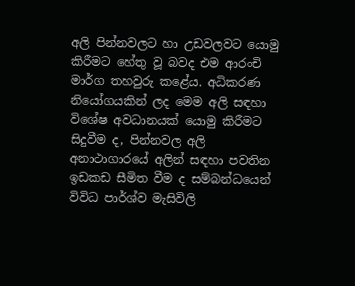අලි පින්නවලට හා උඩවලවට යොමු කිරීමට හේතු වූ බවද එම ආරංචි මාර්ග තහවුරු කළේය. අධිකරණ නියෝගයකින් ලද මෙම අලි සඳහා විශේෂ අවධානයක් යොමු කිරීමට සිදුවීම ද, පින්නවල අලි අනාථාගාරයේ අලින් සඳහා පවතින ඉඩකඩ සීමිත වීම ද සම්බන්ධයෙන් විවිධ පාර්ශ්ව මැසිවිලි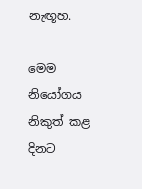නැඟූහ.

මෙම නියෝගය නිකුත් කළ දිනට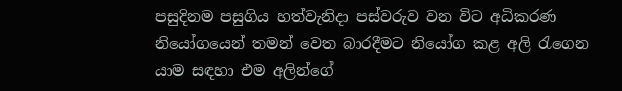පසුදිනම පසුගිය හත්වැනිදා පස්වරුව වන විට අධිකරණ නියෝගයෙන් තමන් වෙත බාරදීමට නියෝග කළ අලි රැගෙන යාම සඳහා එම අලින්ගේ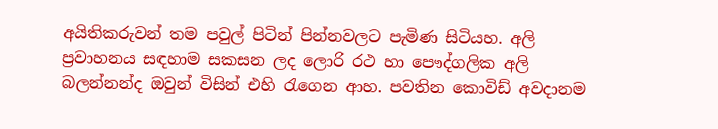අයිතිකරුවන් තම පවුල් පිටින් පින්නවලට පැමිණ සිටියහ. අලි ප්‍රවාහනය සඳහාම සකසන ලද ලොරි රථ හා පෞද්ගලික අලි බලන්නන්ද ඔවුන් විසින් එහි රැගෙන ආහ. පවතින කොවිඩ් අවදානම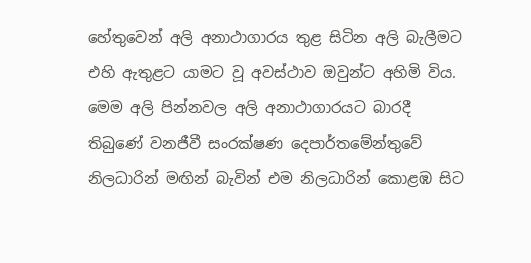හේතුවෙන් අලි අනාථාගාරය තුළ සිටින අලි බැලීමට එහි ඇතුළට යාමට වූ අවස්ථාව ඔවුන්ට අහිමි විය. මෙම අලි පින්නවල අලි අනාථාගාරයට බාරදී තිබුණේ වනජීවී සංරක්ෂණ දෙපාර්තමේන්තුවේ නිලධාරින් මඟින් බැවින් එම නිලධාරින් කොළඹ සිට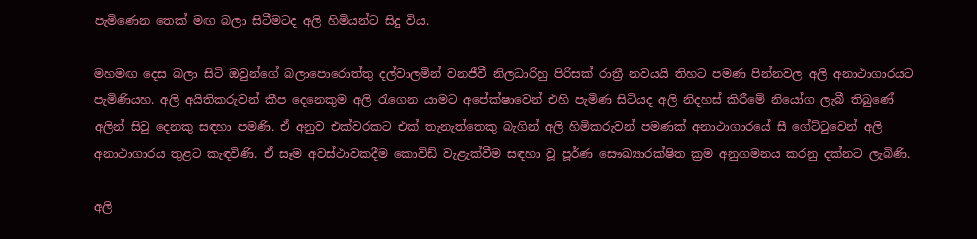පැමිණෙන තෙක් මඟ බලා සිටීමටද අලි හිමියන්ට සිදු විය.

මහමඟ දෙස බලා සිටි ඔවුන්ගේ බලාපොරොත්තු දල්වාලමින් වනජීවී නිලධාරිහු පිරිසක් රාත්‍රී නවයයි තිහට පමණ පින්නවල අලි අනාථාගාරයට පැමිණියහ. අලි අයිතිකරුවන් කීප දෙනෙකුම අලි රැගෙන යාමට අපේක්ෂාවෙන් එහි පැමිණ සිටියද අලි නිදහස් කිරීමේ නියෝග ලැබී තිබුණේ අලින් සිවු දෙනකු සඳහා පමණි. ඒ අනුව එක්වරකට එක් තැනැත්තෙකු බැගින් අලි හිමිකරුවන් පමණක් අනාථාගාරයේ සී ගේට්ටුවෙන් අලි අනාථාගාරය තුළට කැඳවිණි. ඒ සෑම අවස්ථාවකදීම කොවිඩ් වැළැක්වීම සඳහා වූ පූර්ණ සෞඛ්‍යාරක්ෂිත ක්‍රම අනුගමනය කරනු දක්නට ලැබිණි.

අලි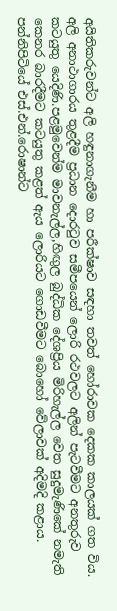අයිතිකරුවන්ට අලි හඳුනාගැනීම හා පරීක්ෂාව සඳහා තවත් හෝරාවක දෙකක කාලයක් ගත විය. අලි අනාථාගාරය තුළදීම ප්‍රධාන දොරටුව සමීපයෙන් ලොරි රථවලට අලින් පැටවීමට අනතුරුව කටයුතු යෙදිණි.පළමුවෙන්ම මාවනැල්ල,හිඟුල බුද්ධික දේශප්‍රිය මිරිහැල්ල වෙත සුදුමැණිකේ නමැති කෙනර බාරදීමට කටයුතු කළත් ඇය ලොරියට ගොඩවීමට බොහෝ වේලාවක් අදිමදි කළාය. පන්නිපිටියේ එස්.එන්.රොෂාන්ට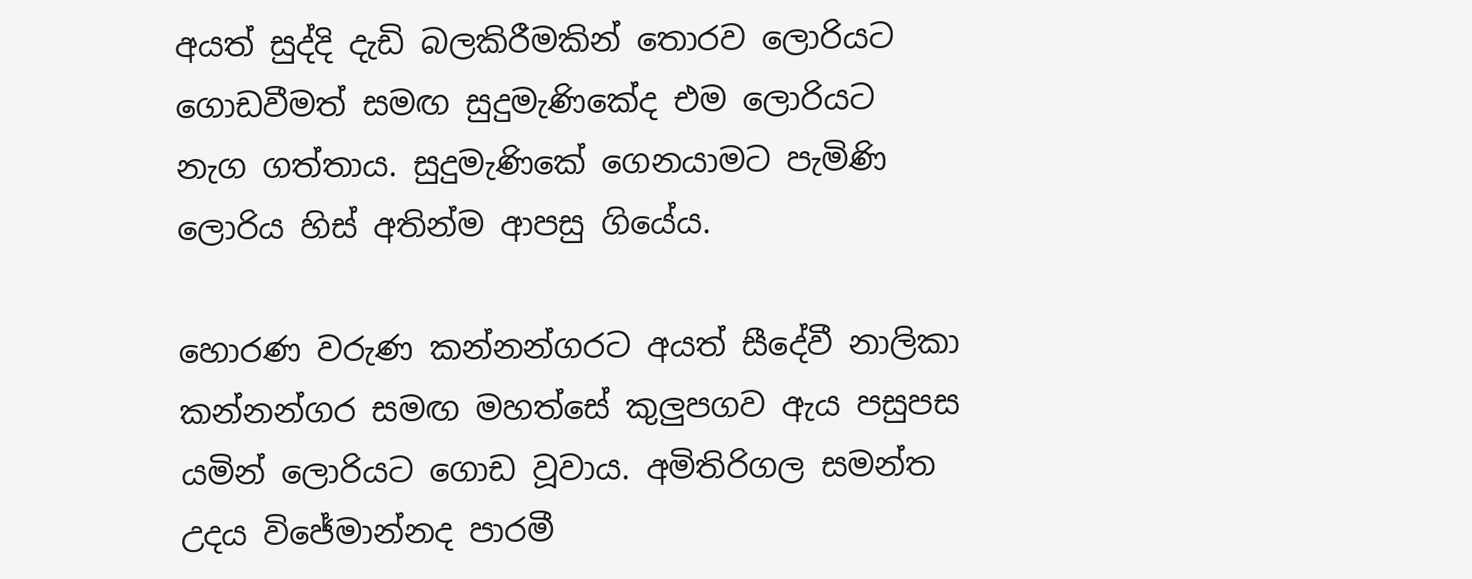අයත් සුද්දි දැඩි බලකිරීමකින් තොරව ලොරියට ගොඩවීමත් සමඟ සුදුමැණිකේද එම ලොරියට නැග ගත්තාය. සුදුමැණිකේ ගෙනයාමට පැමිණි ලොරිය හිස් අතින්ම ආපසු ගියේය.

හොරණ වරුණ කන්නන්ගරට අයත් සීදේවී නාලිකා කන්නන්ගර සමඟ මහත්සේ කුලුපගව ඇය පසුපස යමින් ලොරියට ගොඩ වූවාය. අමිතිරිගල සමන්ත උදය විජේමාන්නද පාරමී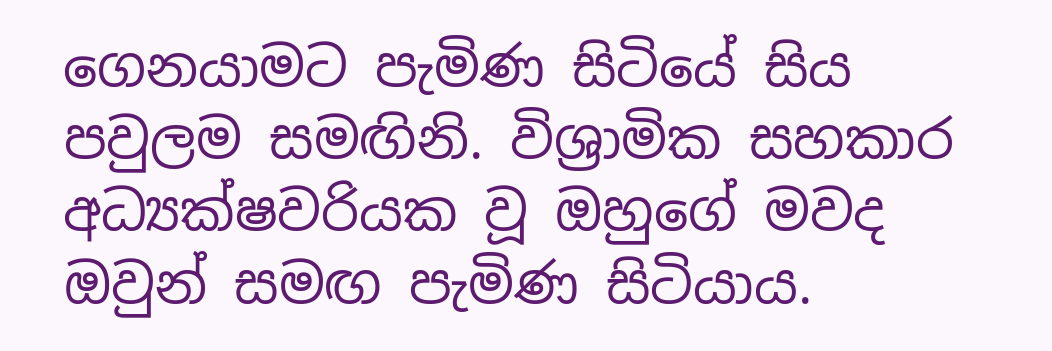ගෙනයාමට පැමිණ සිටියේ සිය පවුලම සමඟිනි. විශ්‍රාමික සහකාර අධ්‍යක්ෂවරියක වූ ඔහුගේ මවද ඔවුන් සමඟ පැමිණ සිටියාය.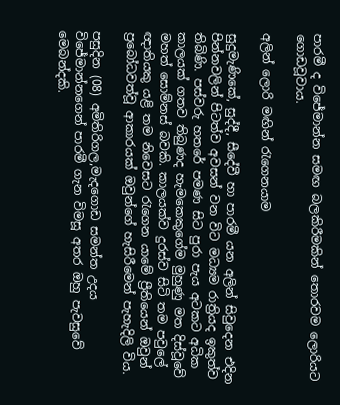පාරමී ද විජේමාන්න සමඟ බලකිරීමකින් තොරවම ලොරියට ගොඩවූවාය.

අලින් ලොරි මඟින් රැගෙනයාම

සුදුමැණිකේ, සුද්දී, සීදේවී හා පාරමී යන අලින් සිවුදෙන එදින පින්නවලින් පිටත්ව අවසන් වන විට මධ්‍යම රාත්‍රියද ඉකුත්ව තිබිණි. පස්වරු හතරේ පමණ සිට පුරා පැය අටකට අධික කාලයක් ගතව තිබුණද හැමකෙකුගේම මුහුණු මත දිස්වූවේ මහත් සොම්නස් බවකි. කාලයක්ව දුරස්ව සිටි තම පවුලේ ඥාතියකු යළි තම නිවෙසට රැගෙන යාමේ ප්‍රීතියෙන් ඔවුන් ප්‍රබෝධවත්වූ ආකාරයක් ඔවුන්ගේ හැසිරීමෙන් පැහැදිලි විය.

පසුදින (08) අමිතිරිගල,මැදගොඩ සමන්ත උදය විජේමාන්නගෙන් පාරමී ගැන විමසූ අතර ඔහු පැවසුවේ මෙබන්දකි.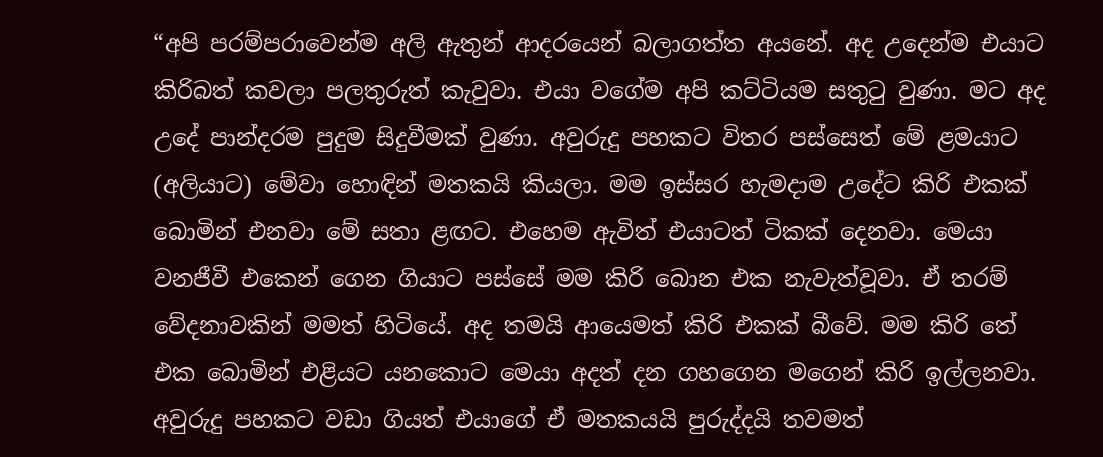“අපි පරම්පරාවෙන්ම අලි ඇතුන් ආදරයෙන් බලාගත්ත අයනේ. අද උදෙන්ම එයාට කිරිබත් කවලා පලතුරුත් කැවුවා. එයා වගේම අපි කට්ටියම සතුටු වුණා. මට අද උදේ පාන්දරම පුදුම සිදුවීමක් වුණා. අවුරුදු පහකට විතර පස්සෙත් මේ ළමයාට (අලියාට) මේවා හොඳින් මතකයි කියලා. මම ඉස්සර හැමදාම උදේට කිරි එකක් බොමින් එනවා මේ සතා ළඟට. එහෙම ඇවිත් එයාටත් ටිකක් දෙනවා. මෙයා වනජීවී එකෙන් ගෙන ගියාට පස්සේ මම කිරි බොන එක නැවැත්වූවා. ඒ තරම් වේදනාවකින් මමත් හිටියේ. අද තමයි ආයෙමත් කිරි එකක් බීවේ. මම කිරි තේ එක බොමින් එළියට යනකොට මෙයා අදත් දන ගහගෙන මගෙන් කිරි ඉල්ලනවා. අවුරුදු පහකට වඩා ගියත් එයාගේ ඒ මතකයයි පුරුද්දයි තවමත්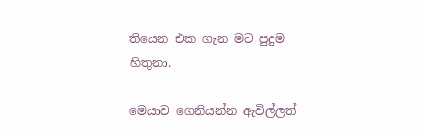තියෙන එක ගැන මට පුදුම හිතුනා.

මෙයාව ගෙනියන්න ඇවිල්ලත්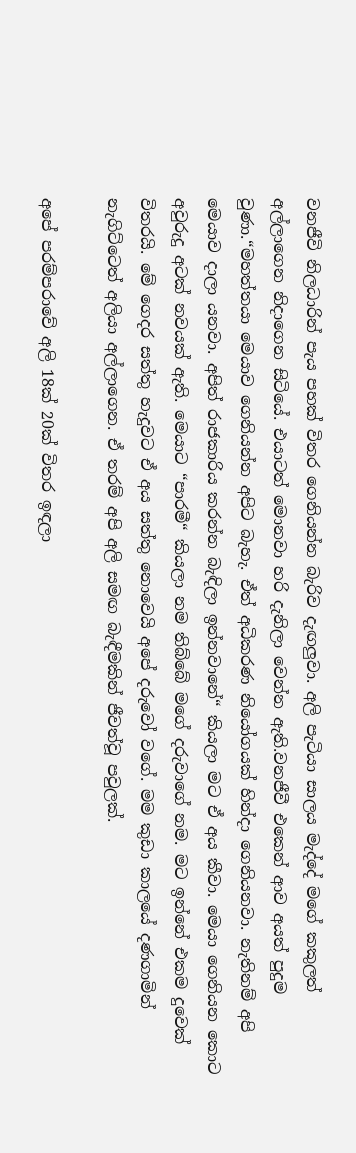වනජීවි නිලධාරින් පැය පහක් විතර ගෙනියන්න බැරිව දැඟලුවා. අලි පැටියා සාලය මැද්දේ මගේ කකුලත් අල්ලාගෙන නිදාගෙන සිටියේ. එයාටත් මොනවා හරි දැනිලා වෙන්න ඇති.වනජීවී එකෙන් ආව අයත් පුදුම වුණා.“මහත්තයා මෙයාව ගෙනියන්න අපිට බැහැ. ඒත් අධිකරණ නියෝගයක් හින්දා ගෙනියනවා. නැතිනම් අපි මෙයාව දාලා යනවා. අපිත් රාජකාරිය කරන්න බැඳිලා ඉන්නවානේ“ කියලා මට ඒ අය කීවා. මෙයා ගෙනියන කොට අවුරුදු අටක් නවයක් ඇති. මෙයාට “පාරමී“ කියලා නම තිබ්බේ මගේ දරුවාගේ නම. මට ඉන්නේ එකම දුවෙක් විතරයි. මේ ගෙදර සත්තු හැදුවට ඒ අය සත්තු නොවෙයි අපේ දරුවෝ වගේ. මම කුඩා කාලයේ දණගාමින් නැගිට්ටෙත් අලියා අල්ලාගෙන. ඒ තරම් අපි අලි සමඟ බැඳීමකින් ජීවත්වූ පවුලක්.

අපේ පරම්පරාවේ අලි 18ක් 20ක් විතර ඉඳලා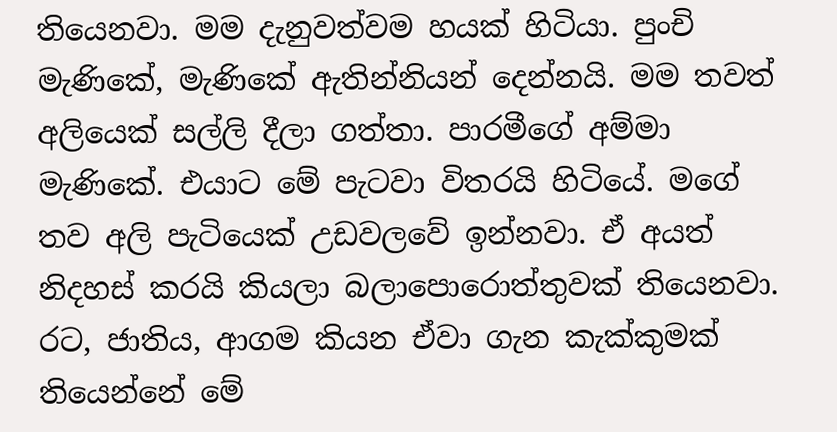තියෙනවා. මම දැනුවත්වම හයක් හිටියා. පුංචි මැණිකේ, මැණිකේ ඇතින්නියන් දෙන්නයි. මම තවත් අලියෙක් සල්ලි දීලා ගත්තා. පාරමීගේ අම්මා මැණිකේ. එයාට මේ පැටවා විතරයි හිටියේ. මගේ තව අලි පැටියෙක් උඩවලවේ ඉන්නවා. ඒ අයත් නිදහස් කරයි කියලා බලාපොරොත්තුවක් තියෙනවා. රට, ජාතිය, ආගම කියන ඒවා ගැන කැක්කුමක් තියෙන්නේ මේ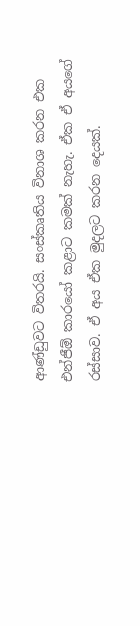ආණ්ඩුවට විතරයි. සංස්කෘතිය විනාශ කරන එක එන්ජීඕ කාරයෝ කළාට කමක් නැහැ. ඒක ඒ අයගේ රස්සාව. ඒ අය ඒක මුදලට කරන දෙයක්.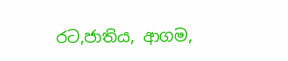රට,ජාතිය, ආගම,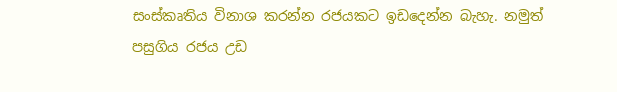සංස්කෘතිය විනාශ කරන්න රජයකට ඉඩදෙන්න බැහැ. නමුත් පසුගිය රජය උඩ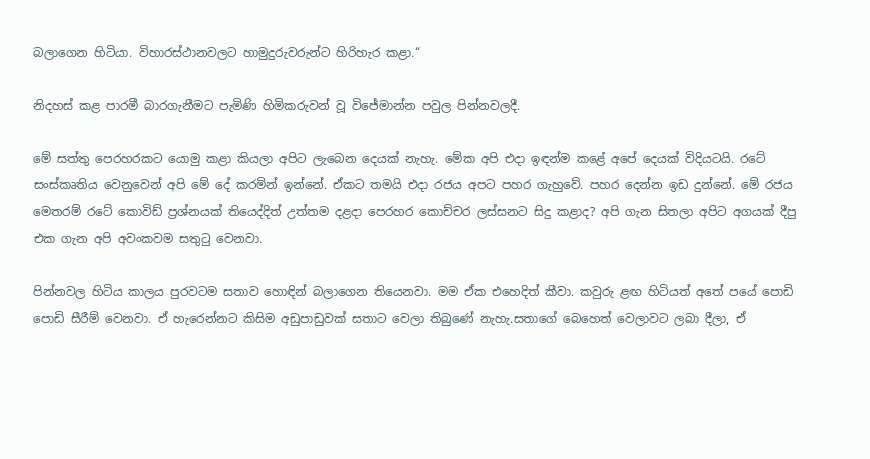බලාගෙන හිටියා. විහාරස්ථානවලට හාමුදුරුවරුන්ට හිරිහැර කළා.“

නිදහස් කළ පාරමී බාරගැනීමට පැමිණි හිමිකරුවන් වූ විජේමාන්න පවුල පින්නවලදී.

මේ සත්තු පෙරහරකට යොමු කළා කියලා අපිට ලැබෙන දෙයක් නැහැ. මේක අපි එදා ඉඳන්ම කළේ අපේ දෙයක් විදියටයි. රටේ සංස්කෘතිය වෙනුවෙන් අපි මේ දේ කරමින් ඉන්නේ. ඒකට තමයි එදා රජය අපට පහර ගැහුවේ. පහර දෙන්න ඉඩ දුන්නේ. මේ රජය මෙතරම් රටේ කොවිඩ් ප්‍රශ්නයක් තියෙද්දිත් උත්තම දළදා පෙරහර කොච්චර ලස්සනට සිදු කළාද? අපි ගැන සිතලා අපිට අගයක් දීපු එක ගැන අපි අවංකවම සතුටු වෙනවා.

පින්නවල හිටිය කාලය පුරවටම සතාව හොඳින් බලාගෙන තියෙනවා. මම ඒක එහෙදිත් කීවා. කවුරු ළඟ හිටියත් අතේ පයේ පොඩි පොඩි සීරීම් වෙනවා. ඒ හැරෙන්නට කිසිම අඩුපාඩුවක් සතාට වෙලා තිබුණේ නැහැ.සතාගේ බෙහෙත් වෙලාවට ලබා දීලා, ඒ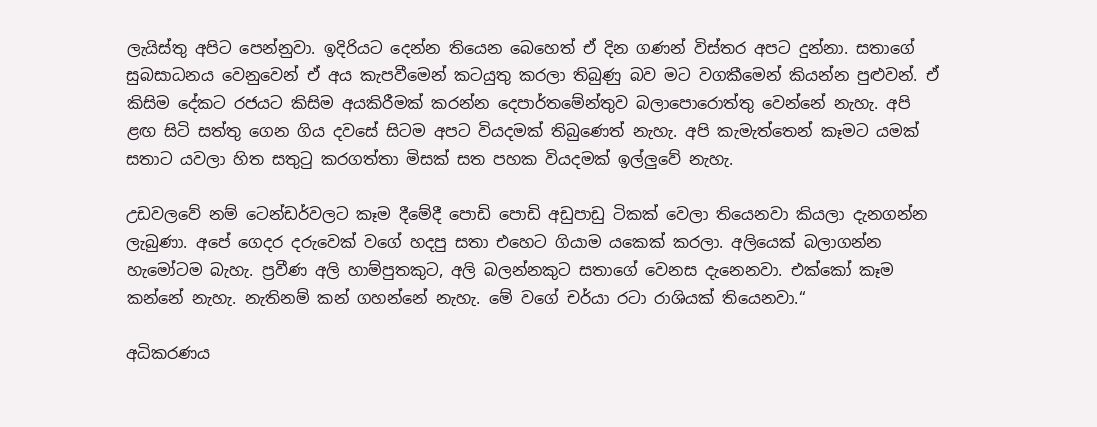ලැයිස්තු අපිට පෙන්නුවා. ඉදිරියට දෙන්න තියෙන බෙහෙත් ඒ දින ගණන් විස්තර අපට දුන්නා. සතාගේ සුබසාධනය වෙනුවෙන් ඒ අය කැපවීමෙන් කටයුතු කරලා තිබුණු බව මට වගකීමෙන් කියන්න පුළුවන්. ඒ කිසිම දේකට රජයට කිසිම අයකිරීමක් කරන්න දෙපාර්තමේන්තුව බලාපොරොත්තු වෙන්නේ නැහැ. අපි ළඟ සිටි සත්තු ගෙන ගිය දවසේ සිටම අපට වියදමක් තිබුණෙත් නැහැ. අපි කැමැත්තෙන් කෑමට යමක් සතාට යවලා හිත සතුටු කරගත්තා මිසක් සත පහක වියදමක් ඉල්ලුවේ නැහැ.

උඩවලවේ නම් ටෙන්ඩර්වලට කෑම දීමේදී පොඩි පොඩි අඩුපාඩු ටිකක් වෙලා තියෙනවා කියලා දැනගන්න ලැබුණා. අපේ ගෙදර දරුවෙක් වගේ හදපු සතා එහෙට ගියාම යකෙක් කරලා. අලියෙක් බලාගන්න හැමෝටම බැහැ. ප්‍රවීණ අලි හාම්පුතකුට, අලි බලන්නකුට සතාගේ වෙනස දැනෙනවා. එක්කෝ කෑම කන්නේ නැහැ. නැතිනම් කන් ගහන්නේ නැහැ. මේ වගේ චර්යා රටා රාශියක් තියෙනවා.“

අධිකරණය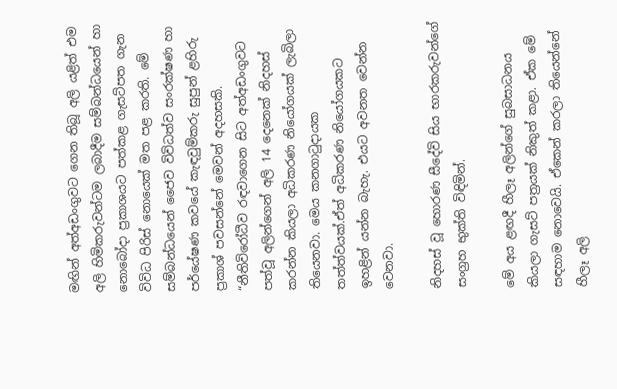මඟින් අත්අඩංගුවට ගෙන තිබූ අලි යළිත් එම අලි හිමිකරුවන්ටම ලබාදීම සම්බන්ධයෙන් හා නොබෝදා ප්‍රකාශයට පත්කළ ගැසට්පත ගැන විවිධ පිරිස් නොයෙක් මත පළ කරති. මේ සම්බන්ධයෙන් ජෛව විවිධත්ව සංරක්ෂණ හා පර්යේෂණ කවයේ කැඳවුම්කරු සුපුන් ළහිරු ප්‍රකාශ් පවසන්නේ මෙවන් අදහසකි. “නීතිවිරෝධීව රඳවාගෙන සිට අත්අඩංගුවට පත්වූ අලින්ගෙන් අලි 14 දෙනෙක් නිදහස් කරන්න කියලා අධිකරණ නියෝගයක් ලැබිලා තියෙනවා. මෙය කනගාටුදායක තත්ත්වයක්.ඒත් අධිකරණ නියෝගයකට ඉහළින් යන්න බැහැ. එයට අවනත වෙන්න වෙනවා.

නිදහස් වූ හොරණ සීදේවි සිය භාරකරුවන්ගේ සංග්‍රහ භුක්ති විඳිමින්.

මේ අය ළඟදී හීලෑ අලින්ගේ සුබසාධනය කියලා ගැසට් පත්‍රයක් නිකුත් කළා. ඒක මේ සඳහාම නොවෙයි. ඒකෙන් කරලා තියෙන්නේ හීලෑ අලි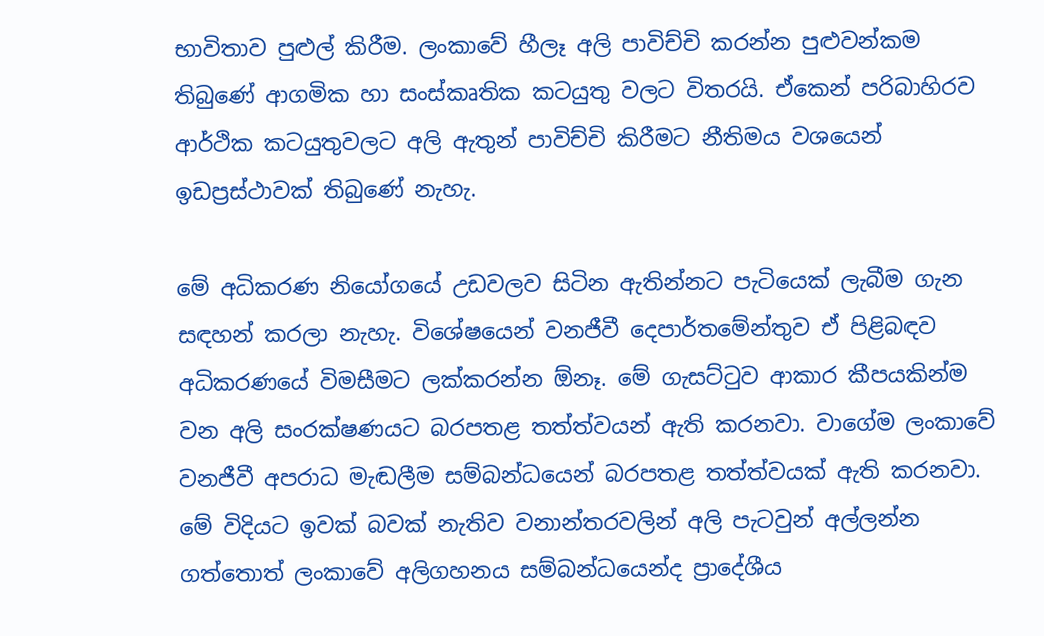භාවිතාව පුළුල් කිරීම. ලංකාවේ හීලෑ අලි පාවිච්චි කරන්න පුළුවන්කම තිබුණේ ආගමික හා සංස්කෘතික කටයුතු වලට විතරයි. ඒකෙන් පරිබාහිරව ආර්ථික කටයුතුවලට අලි ඇතුන් පාවිච්චි කිරීමට නීතිමය වශයෙන් ඉඩප්‍රස්ථාවක් තිබුණේ නැහැ.

මේ අධිකරණ නියෝගයේ උඩවලව සිටින ඇතින්නට පැටියෙක් ලැබීම ගැන සඳහන් කරලා නැහැ. විශේෂයෙන් වනජීවී දෙපාර්තමේන්තුව ඒ පිළිබඳව අධිකරණයේ විමසීමට ලක්කරන්න ඕනෑ. මේ ගැසට්ටුව ආකාර කීපයකින්ම වන අලි සංරක්ෂණයට බරපතළ තත්ත්වයන් ඇති කරනවා. වාගේම ලංකාවේ වනජීවී අපරාධ මැඬලීම සම්බන්ධයෙන් බරපතළ තත්ත්වයක් ඇති කරනවා. මේ විදියට ඉවක් බවක් නැතිව වනාන්තරවලින් අලි පැටවුන් අල්ලන්න ගත්තොත් ලංකාවේ අලිගහනය සම්බන්ධයෙන්ද ප්‍රාදේශීය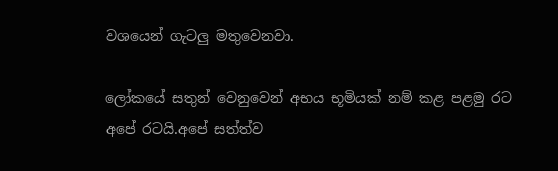වශයෙන් ගැටලු මතුවෙනවා.

ලෝකයේ සතුන් වෙනුවෙන් අභය භූමියක් නම් කළ පළමු රට අපේ රටයි.අපේ සත්ත්ව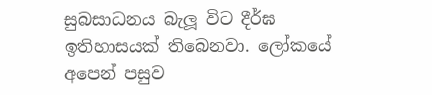සුබසාධනය බැලූ විට දීර්ඝ ඉතිහාසයක් තිබෙනවා. ලෝකයේ අපෙන් පසුව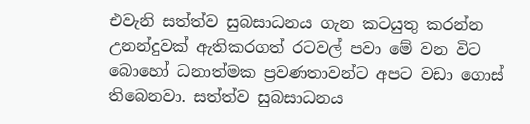එවැනි සත්ත්ව සුබසාධනය ගැන කටයුතු කරන්න උනන්දුවක් ඇතිකරගත් රටවල් පවා මේ වන විට බොහෝ ධනාත්මක ප්‍රවණතාවන්ට අපට වඩා ගොස් තිබෙනවා. සත්ත්ව සුබසාධනය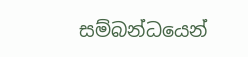සම්බන්ධයෙන්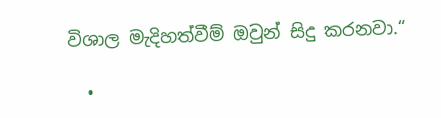විශාල මැදිහත්වීම් ඔවුන් සිදු කරනවා.“

  •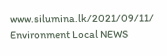www.silumina.lk/2021/09/11/
Environment Local NEWS